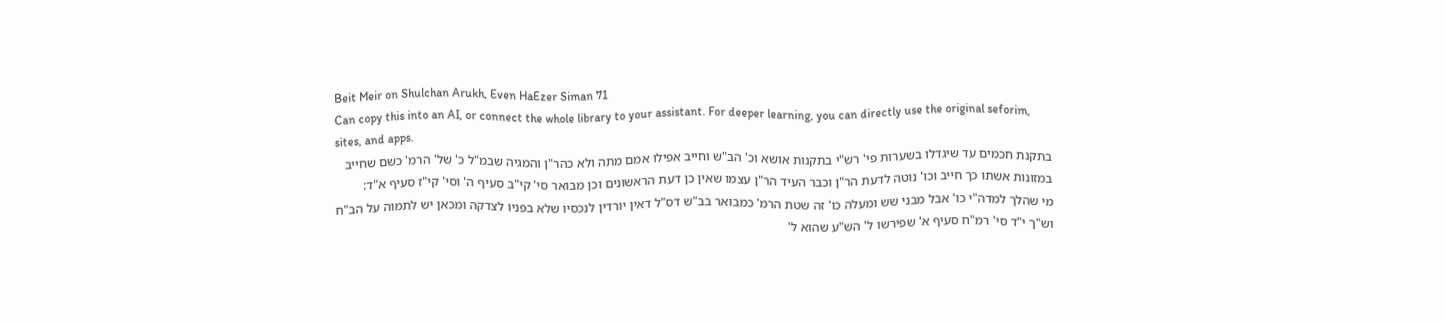Beit Meir on Shulchan Arukh, Even HaEzer Siman 71
Can copy this into an AI, or connect the whole library to your assistant. For deeper learning, you can directly use the original seforim, sites, and apps.
בתקנת חכמים עד שיגדלו בשערות פי' רש"י בתקנות אושא וכ' הב"ש וחייב אפילו אמם מתה ולא כהר"ן והמגיה שבמ"ל כ' של' הרמ' כשם שחייב במזונות אשתו כך חייב וכו' נוטה לדעת הר"ן וכבר העיד הר"ן עצמו שאין כן דעת הראשונים וכן מבואר סי' קי"ב סעיף ה' וסי' קי"ז סעיף א"ד:
מי שהלך למדה"י כו' אבל מבני שש ומעלה כו' זה שטת הרמ' כמבואר בב"ש דס"ל דאין יורדין לנכסיו שלא בפניו לצדקה ומכאן יש לתמוה על הב"ח וש"ך י"ד סי' רמ"ח סעיף א' שפירשו ל' הש"ע שהוא ל'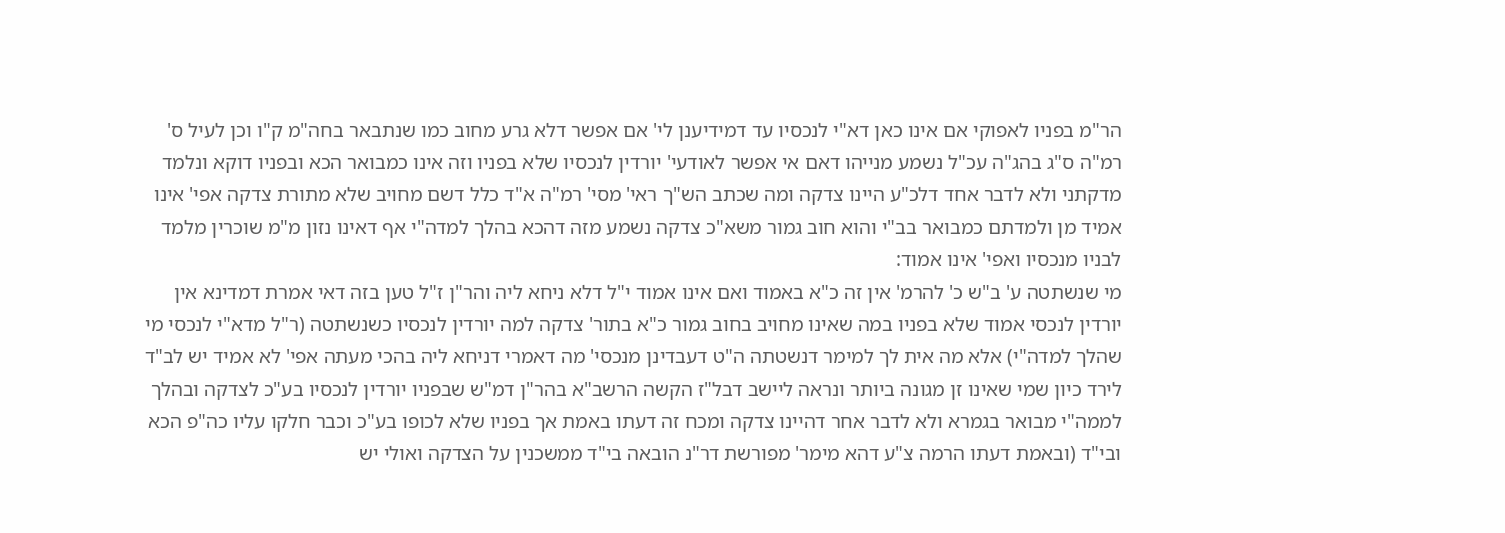הר"מ בפניו לאפוקי אם אינו כאן דא"י לנכסיו עד דמידיענן לי' אם אפשר דלא גרע מחוב כמו שנתבאר בחה"מ ק"ו וכן לעיל ס' רמ"ה ס"ג בהג"ה עכ"ל נשמע מנייהו דאם אי אפשר לאודעי' יורדין לנכסיו שלא בפניו וזה אינו כמבואר הכא ובפניו דוקא ונלמד מדקתני ולא לדבר אחד דלכ"ע היינו צדקה ומה שכתב הש"ך ראי' מסי' רמ"ה א"ד כלל דשם מחויב שלא מתורת צדקה אפי' אינו אמיד מן ולמדתם כמבואר בב"י והוא חוב גמור משא"כ צדקה נשמע מזה דהכא בהלך למדה"י אף דאינו נזון מ"מ שוכרין מלמד לבניו מנכסיו ואפי' אינו אמוד:
מי שנשתטה ע' ב"ש כ' להרמ' אין זה כ"א באמוד ואם אינו אמוד י"ל דלא ניחא ליה והר"ן ז"ל טען בזה דאי אמרת דמדינא אין יורדין לנכסי אמוד שלא בפניו במה שאינו מחויב בחוב גמור כ"א בתור' צדקה למה יורדין לנכסיו כשנשתטה (ר"ל מדא"י לנכסי מי שהלך למדה"י) אלא מה אית לך למימר דנשטתה ה"ט דעבדינן מנכסי' מה דאמרי דניחא ליה בהכי מעתה אפי' לא אמיד יש לב"ד לירד כיון שמי שאינו זן מגונה ביותר ונראה ליישב דבל"ז הקשה הרשב"א בהר"ן דמ"ש שבפניו יורדין לנכסיו בע"כ לצדקה ובהלך לממה"י מבואר בגמרא ולא לדבר אחר דהיינו צדקה ומכח זה דעתו באמת אך בפניו שלא לכופו בע"כ וכבר חלקו עליו כה"פ הכא ובי"ד (ובאמת דעתו הרמה צ"ע דהא מימר' מפורשת דר"נ הובאה בי"ד ממשכנין על הצדקה ואולי יש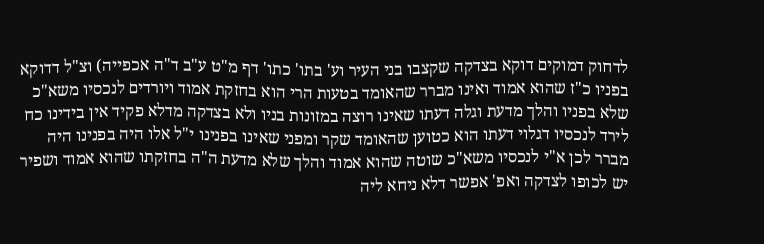לדחוק דמוקים דוקא בצדקה שקצבו בני העיר וע' בתו' כתו' דף מ"ט ע"ב ד"ה אכפייה) וצ"ל דדוקא בפניו כ"ז שהוא אמוד ואינו מברר שהאומד בטעות הרי הוא בחזקת אמוד ויורדים לנכסיו משא"כ שלא בפניו והלך מדעת וגלה דעתו שאינו רוצה במזונות בניו ולא בצדקה מדלא פקיד אין בידינו כח לירד לנכסיו דגלוי דעתו הוא כטוען שהאומד שקר ומפני שאינו בפנינו י"ל אלו היה בפנינו היה מברר לכן א"י לנכסיו משא"כ שוטה שהוא אמוד והלך שלא מדעת ה"ה בחזקתו שהוא אמוד ושפיר יש לכופו לצדקה ואפ' אפשר דלא ניחא ליה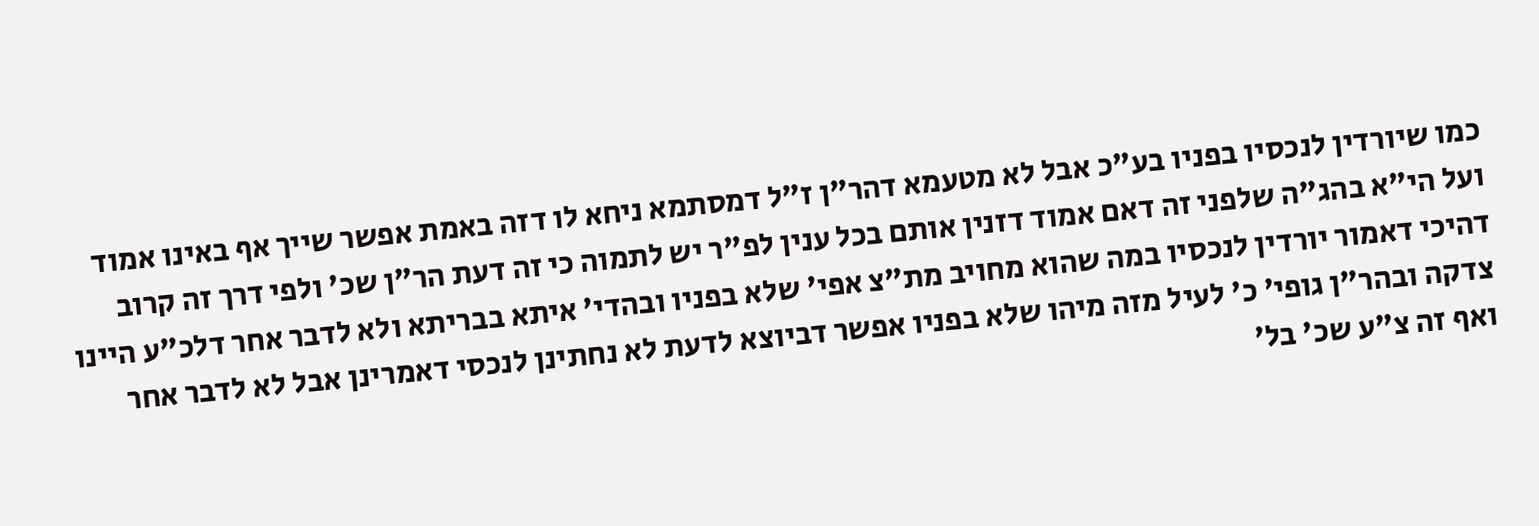כמו שיורדין לנכסיו בפניו בע"כ אבל לא מטעמא דהר"ן ז"ל דמסתמא ניחא לו דזה באמת אפשר שייך אף באינו אמוד ועל הי"א בהג"ה שלפני זה דאם אמוד דזנין אותם בכל ענין לפ"ר יש לתמוה כי זה דעת הר"ן שכ' ולפי דרך זה קרוב דהיכי דאמור יורדין לנכסיו במה שהוא מחויב מת"צ אפי' שלא בפניו ובהדי' איתא בבריתא ולא לדבר אחר דלכ"ע היינו צדקה ובהר"ן גופי' כ' לעיל מזה מיהו שלא בפניו אפשר דביוצא לדעת לא נחתינן לנכסי דאמרינן אבל לא לדבר אחר ואף זה צ"ע שכ' בל'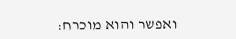ואפשר והוא מוכרח: